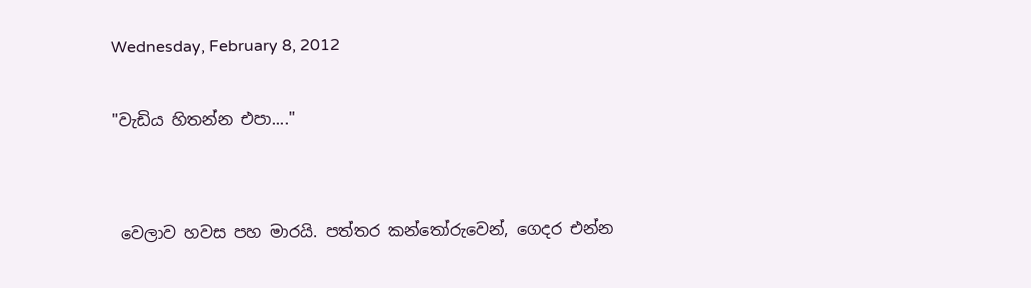Wednesday, February 8, 2012

"වැඩිය හිතන්න එපා...."


 වෙලාව හවස පහ මාරයි. පත්තර කන්තෝරුවෙන්, ගෙදර එන්න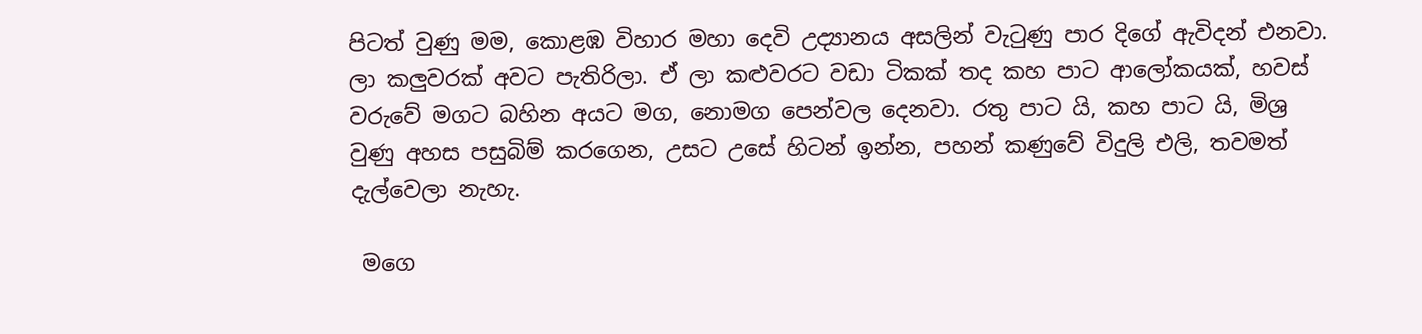පිටත් වුණු මම, කොළඹ විහාර මහා දෙවි උද්‍යානය අසලින් වැටුණු පාර දිගේ ඇවිදන් එනවා. ලා කලුවරක් අවට පැතිරිලා. ඒ ලා කළුවරට වඩා ටිකක් තද කහ පාට ආලෝකයක්, හවස් වරුවේ මගට බහින අයට මග, නොමග පෙන්වල දෙනවා. රතු පාට යි, කහ පාට යි, මිශ්‍ර වුණු අහස පසුබිම් කරගෙන, උසට උසේ හිටන් ඉන්න, පහන් කණුවේ විදුලි එලි, තවමත් දැල්වෙලා නැහැ.

 මගෙ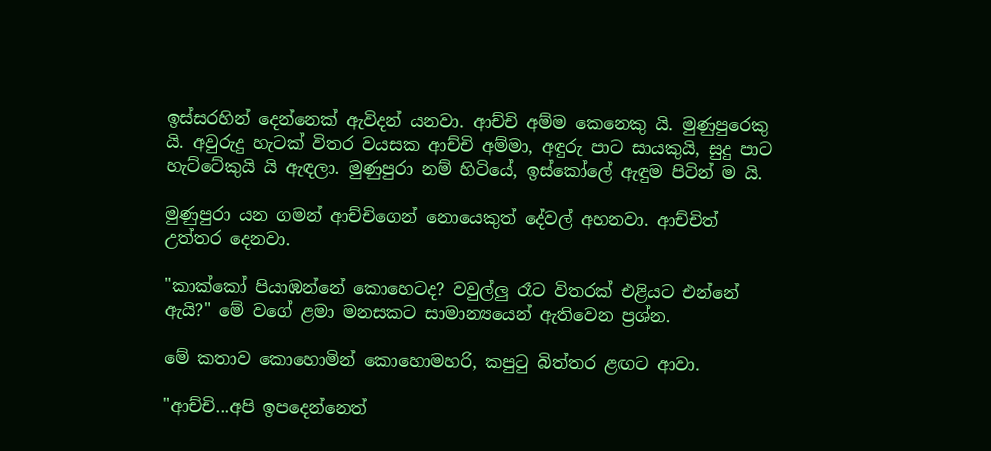ඉස්සරහින් දෙන්නෙක් ඇවිදන් යනවා. ආච්චි අම්ම කෙනෙකු යි. මුණුපුරෙකු යි. අවුරුදු හැටක් විතර වයසක ආච්චි අම්මා, අඳුරු පාට සායකුයි, සුදු පාට හැට්ටේකුයි යි ඇඳලා. මුණුපුරා නම් හිටියේ, ඉස්කෝලේ ඇඳුම පිටින් ම යි.

මුණුපුරා යන ගමන් ආච්චිගෙන් නොයෙකුත් දේවල් අහනවා. ආච්චිත් උත්තර දෙනවා.

"කාක්කෝ පියාඹන්නේ කොහෙටද? වවුල්ලු රෑට විතරක් එළියට එන්නේ ඇයි?" මේ වගේ ළමා මනසකට සාමාන්‍යයෙන් ඇතිවෙන ප්‍රශ්න.

මේ කතාව කොහොමින් කොහොමහරි, කපුටු බිත්තර ළඟට ආවා.

"ආච්චි...අපි ඉපදෙන්නෙත්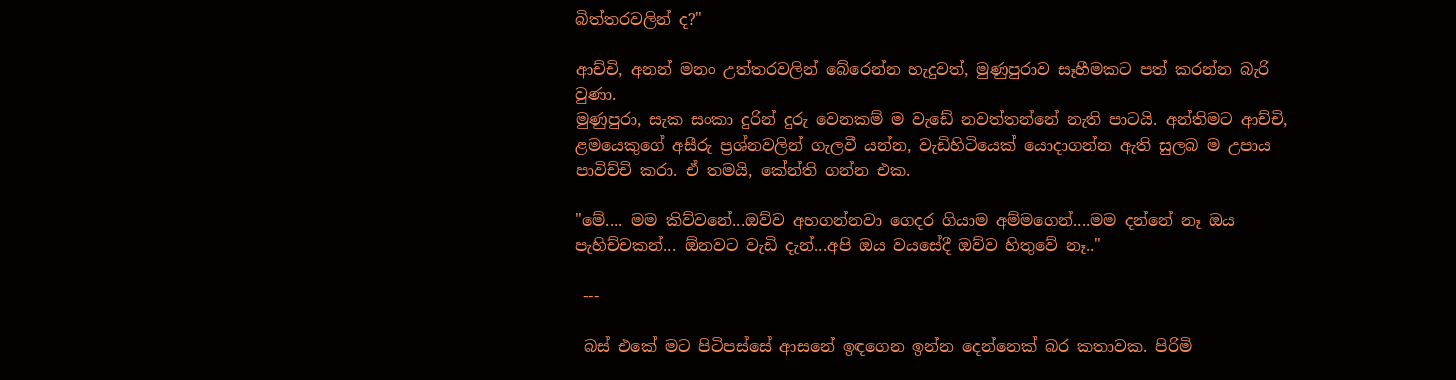බිත්තරවලින් ද?"

ආච්චි, අනන් මනං උත්තරවලින් බේරෙන්න හැදුවත්, මුණුපුරාව සෑහීමකට පත් කරන්න බැරි වුණා.
මුණුපුරා, සැක සංකා දුරින් දුරු වෙනකම් ම වැඩේ නවත්තන්නේ නැති පාටයි. අන්තිමට ආච්චි, ළමයෙකුගේ අසීරු ප්‍රශ්නවලින් ගැලවී යන්න, වැඩිහිටියෙක් යොදාගන්න ඇති සුලබ ම උපාය පාවිච්චි කරා. ඒ තමයි, කේන්ති ගන්න එක.

"මේ.... මම කිව්වනේ...ඔව්ව අහගන්නවා ගෙදර ගියාම අම්මගෙන්....මම දන්නේ නෑ ඔය පැහිච්චකන්... ඕනවට වැඩි දැන්...අපි ඔය වයසේදී ඔව්ව හිතුවේ නෑ.."

 ---

 බස් එකේ මට පිටිපස්සේ ආසනේ ඉඳගෙන ඉන්න දෙන්නෙක් බර කතාවක. පිරිමි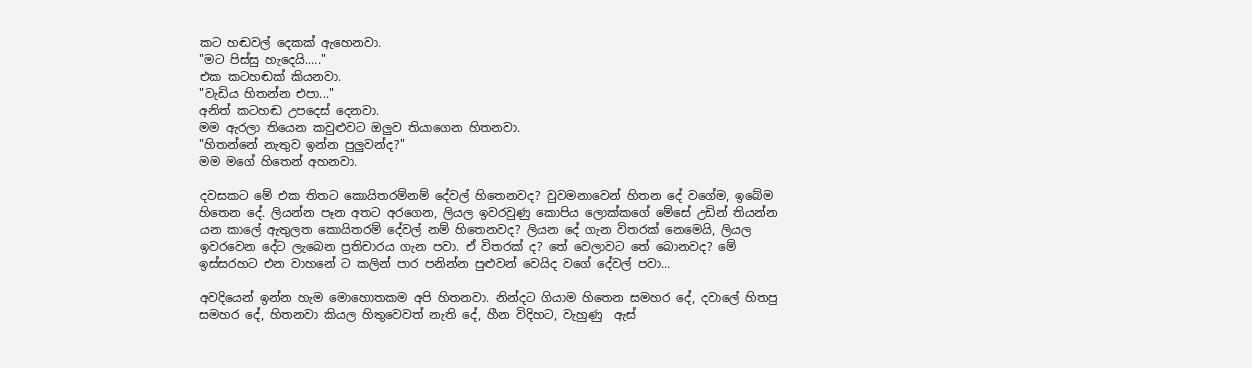කට හඬවල් දෙකක් ඇහෙනවා.
"මට පිස්සු හැදෙයි....."
එක කටහඬක් කියනවා.
"වැඩිය හිතන්න එපා..."
අනිත් කටහඬ උපදෙස් දෙනවා.
මම ඇරලා තියෙන කවුළුවට ඔලුව තියාගෙන හිතනවා.
"හිතන්නේ නැතුව ඉන්න පුලුවන්ද?"
මම මගේ හිතෙන් අහනවා.

දවසකට මේ එක තිතට කොයිතරම්නම් දේවල් හිතෙනවද? වුවමනාවෙන් හිතන දේ වගේම, ඉබේම හිතෙන දේ. ලියන්න පෑන අතට අරගෙන, ලියල ඉවරවුණු කොපිය ලොක්කගේ මේසේ උඩින් තියන්න යන කාලේ ඇතුලත කොයිතරම් දේවල් නම් හිතෙනවද? ලියන දේ ගැන විතරක් නෙමෙයි, ලියල ඉවරවෙන දේට ලැබෙන ප්‍රතිචාරය ගැන පවා. ඒ විතරක් ද? තේ වෙලාවට තේ බොනවද? මේ ඉස්සරහට එන වාහනේ ට කලින් පාර පනින්න පුළුවන් වෙයිද වගේ දේවල් පවා...

අවදියෙන් ඉන්න හැම මොහොතකම අපි හිතනවා. නින්දට ගියාම හිතෙන සමහර දේ, දවාලේ හිතපු සමහර දේ, හිතනවා කියල හිතුවෙවත් නැති දේ, හීන විදිහට, වැහුණු  ඇස්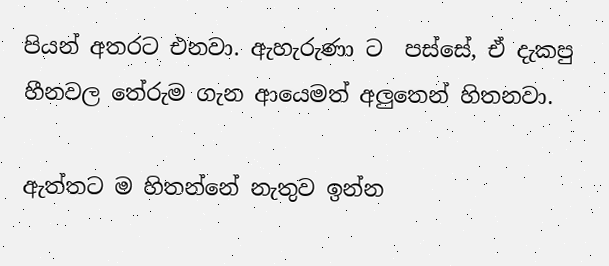පියන් අතරට එනවා. ඇහැරුණා ට  පස්සේ, ඒ දැකපු හීනවල තේරුම ගැන ආයෙමත් අලුතෙන් හිතනවා.

ඇත්තට ම හිතන්නේ නැතුව ඉන්න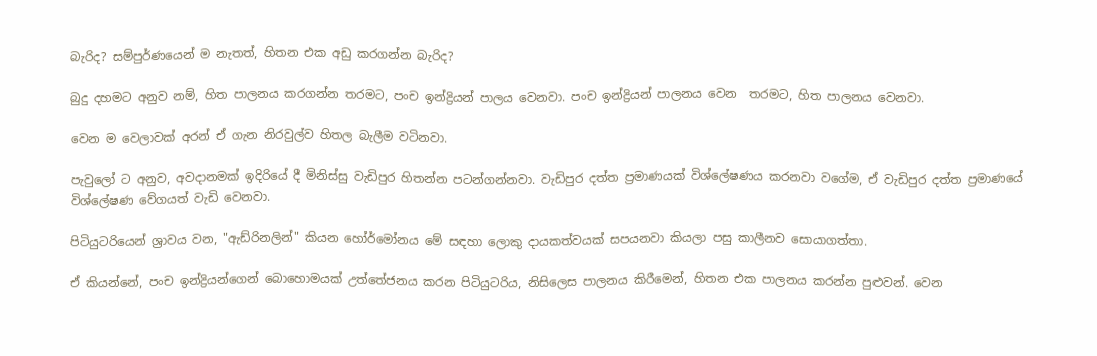බැරිද? සම්පුර්ණයෙන් ම නැතත්, හිතන එක අඩු කරගන්න බැරිද?

බුදු දහමට අනුව නම්, හිත පාලනය කරගන්න තරමට, පංච ඉන්ද්‍රියන් පාලය වෙනවා. පංච ඉන්ද්‍රියන් පාලනය වෙන  තරමට, හිත පාලනය වෙනවා.

වෙන ම වෙලාවක් අරන් ඒ ගැන නිරවුල්ව හිතල බැලීම වටිනවා.

පැවුලෝ ට අනුව, අවදානමක් ඉදිරියේ දී මිනිස්සු වැඩිපුර හිතන්න පටන්ගන්නවා. වැඩිපුර දත්ත ප්‍රමාණයක් විශ්ලේෂණය කරනවා වගේම, ඒ වැඩිපුර දත්ත ප්‍රමාණයේ විශ්ලේෂණ වේගයත් වැඩි වෙනවා.

පිටියුටරියෙන් ශ්‍රාවය වන, "ඇඩ්රිනලින්" කියන හෝර්මෝනය මේ සඳහා ලොකු දායකත්වයක් සපයනවා කියලා පසු කාලීනව සොයාගත්තා.

ඒ කියන්නේ, පංච ඉන්ද්‍රියන්ගෙන් බොහොමයක් උත්තේජනය කරන පිටියුටරිය, නිසිලෙස පාලනය කිරීමෙන්, හිතන එක පාලනය කරන්න පුළුවන්. වෙන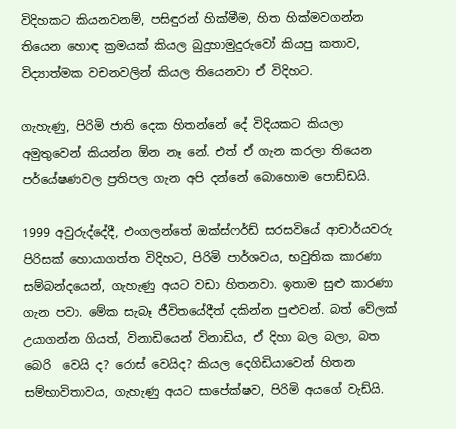විදිහකට කියනවනම්, පසිඳුරන් හික්මීම, හිත හික්මවගන්න තියෙන හොඳ ක්‍රමයක් කියල බුදුහාමුදුරුවෝ කියපු කතාව, විද්‍යාත්මක වචනවලින් කියල තියෙනවා ඒ විදිහට.

ගැහැණු, පිරිමි ජාති දෙක හිතන්නේ දේ විදියකට කියලා අමුතුවෙන් කියන්න ඕන නෑ නේ. එත් ඒ ගැන කරලා තියෙන පර්යේෂණවල ප්‍රතිපල ගැන අපි දන්නේ බොහොම පොඩ්ඩයි.

1999 අවුරුද්දේදී, එංගලන්තේ ඔක්ස්ෆර්ඩ් සරසවියේ ආචාර්යවරු පිරිසක් හොයාගත්ත විදිහට, පිරිමි පාර්ශවය, භවුතික කාරණා සම්බන්දයෙන්, ගැහැණු අයට වඩා හිතනවා. ඉතාම සුළු කාරණා ගැන පවා. මේක සැබෑ ජීවිතයේදීත් දකින්න පුළුවන්. බත් වේලක් උයාගන්න ගියත්, විනාඩියෙන් විනාඩිය, ඒ දිහා බල බලා, බත බෙරි  වෙයි ද? රොස් වෙයිද? කියල දෙගිඩියාවෙන් හිතන සම්භාවිතාවය, ගැහැණු අයට සාපේක්ෂව, පිරිමි අයගේ වැඩ්යි.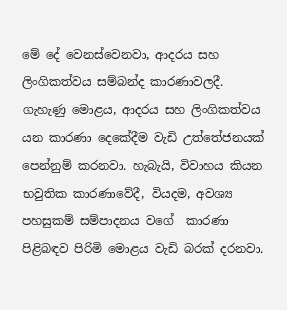මේ දේ වෙනස්වෙනවා, ආදරය සහ ලිංගිකත්වය සම්බන්ද කාරණාවලදී. ගැහැණු මොළය, ආදරය සහ ලිංගිකත්වය යන කාරණා දෙකේදීම වැඩි උත්තේජනයක් පෙන්නුම් කරනවා. හැබැයි, විවාහය කියන භවුතික කාරණාවේදී, වියදම, අවශ්‍ය පහසුකම් සම්පාදනය වගේ  කාරණා පිළිබඳව පිරිමි මොළය වැඩි බරක් දරනවා.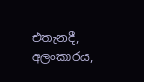එතැනදී, අලංකාරය,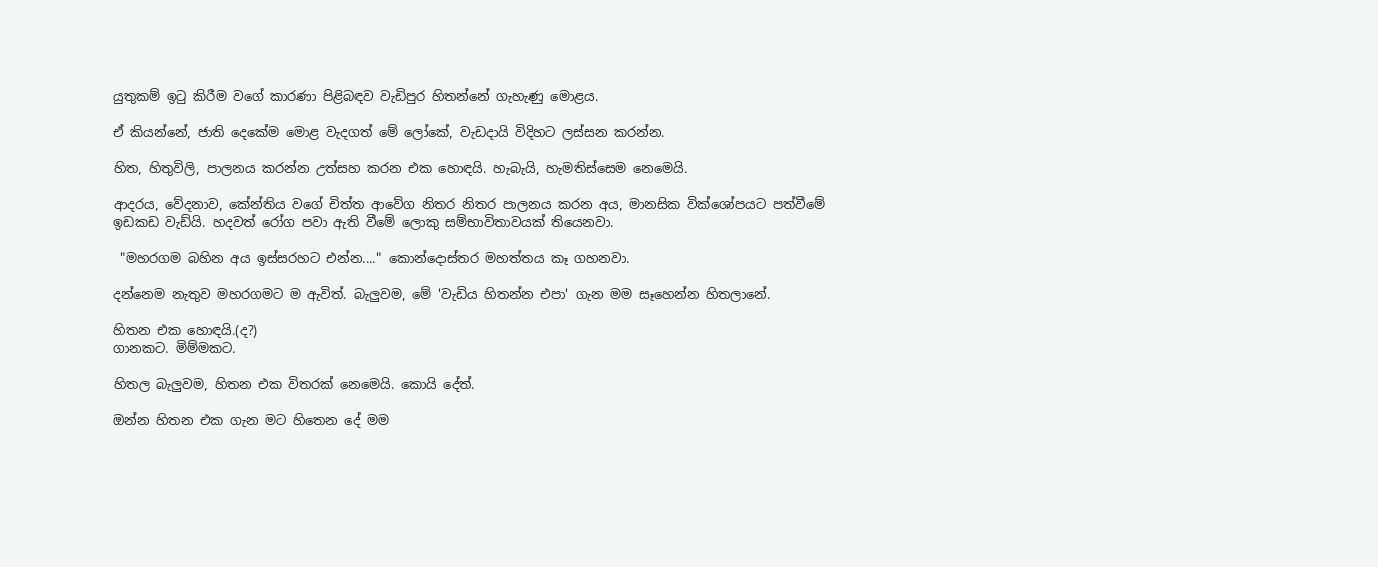යුතුකම් ඉටු කිරීම වගේ කාරණා පිළිබඳව වැඩිපුර හිතන්නේ ගැහැණු මොළය.

ඒ කියන්නේ, ජාති දෙකේම මොළ වැදගත් මේ ලෝකේ, වැඩදායි විදිහට ලස්සන කරන්න.

හිත, හිතුවිලි, පාලනය කරන්න උත්සහ කරන එක හොඳයි. හැබැයි, හැමතිස්සෙම නෙමෙයි.

ආදරය, වේදනාව, කේන්තිය වගේ චිත්ත ආවේග නිතර නිතර පාලනය කරන අය, මානසික වික්ශෝපයට පත්වීමේ ඉඩකඩ වැඩ්යි. හදවත් රෝග පවා ඇති වීමේ ලොකු සම්භාවිතාවයක් තියෙනවා.

 "මහරගම බහින අය ඉස්සරහට එන්න...." කොන්දොස්තර මහත්තය කෑ ගහනවා.

දන්නෙම නැතුව මහරගමට ම ඇවිත්. බැලුවම, මේ 'වැඩිය හිතන්න එපා' ගැන මම සෑහෙන්න හිතලානේ.

හිතන එක හොඳයි.(ද?)
ගානකට. මිම්මකට.

හිතල බැලුවම, හිතන එක විතරක් නෙමෙයි. කොයි දේත්.

ඔන්න හිතන එක ගැන මට හිතෙන දේ මම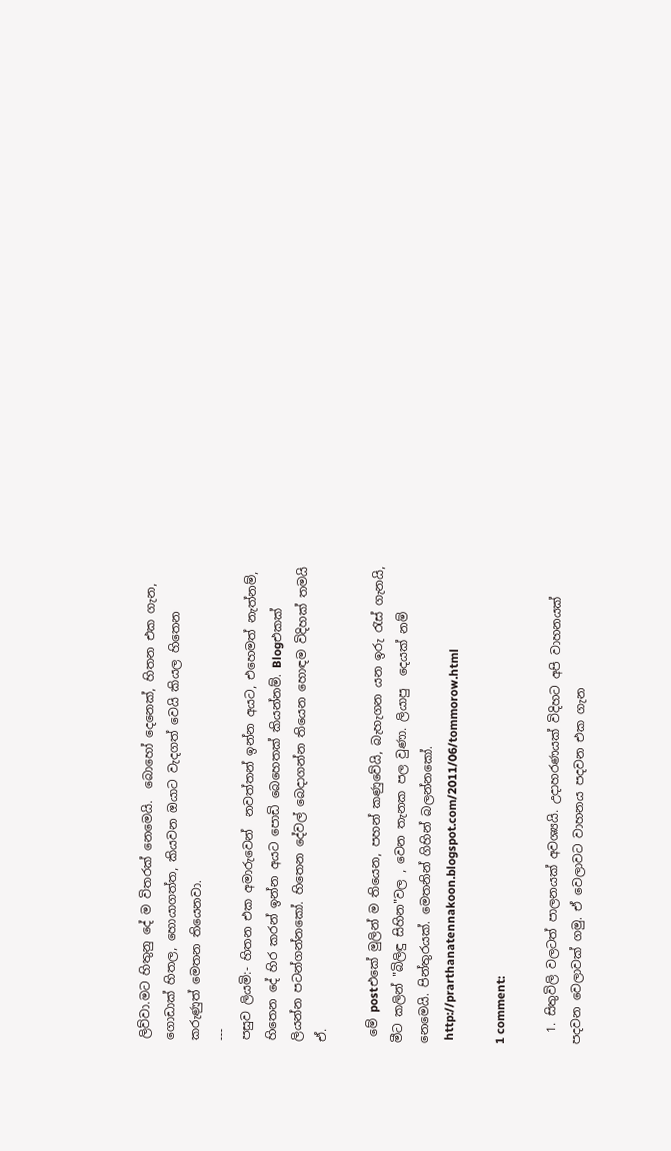ලිව්වා.මට හිතුනු දේ ම විතරක් නෙමෙයි.  බොහෝ දෙනෙක්, හිතන එක ගැන, ගොඩාක් හිතල, හොයාගත්ත, කියවන ඔයාට වැදගත් වෙයි කියල හිතෙන කරුණුත් මෙතන තියෙනවා.
---
පසුව ලියමි:- හිතන එක අමාරුවෙන්  නවත්තන් ඉන්න අයට, එහෙමත් නැත්නම්, හිතෙන දේ හිර කරන් ඉන්න අයට පොඩි බෙහෙතක් කියන්නම්. Blogඑකක් ලියන්න පටන්ගන්නකෝ. හිතෙන දේවල් බෙදාගන්න තියෙන හොඳම විදිහක් තමයි ඒ.

 මේ postඑකේ මුලින් ම තියෙන, පහන් කණුවේයි, බැහැගන යන ඉරු රැස් ගැනයි, මීට කලින් "බිලිඳු සිහින"වල , වෙන තැනක පල වුණා. ලියාපු  දෙයක් නම් නෙමෙයි. පින්තුරයක්. මෙතනින් ගිහින් බලන්නකෝ.
 http://prarthanatennakoon.blogspot.com/2011/06/tommorow.html

1 comment:

  1. සිතුවිලි වලටත් පාලනයක් අවශ්‍යයි. උදාහරණයක් විදිහට අපි වාහනයක් පදවන වෙලාවක් ගමු. ඒ වෙලාවට වාහනය පදවන එක ගැන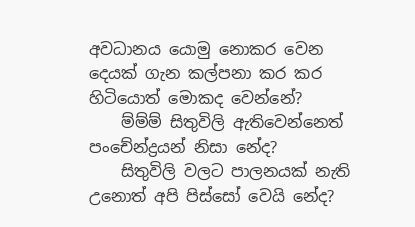අවධානය යොමු නොකර වෙන දෙයක් ගැන කල්පනා කර කර හිටියොත් මොකද වෙන්නේ?
    ම්ම්ම් සිතුවිලි ඇතිවෙන්නෙත් පංචේන්ද්‍රයන් නිසා නේද?
    සිතුවිලි වලට පාලනයක් නැති උනොත් අපි පිස්සෝ වෙයි නේද?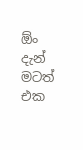ඕං දැන් මටත් එක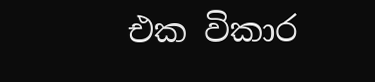එක විකාර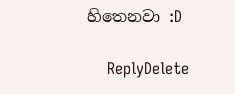හිතෙනවා :D

    ReplyDelete